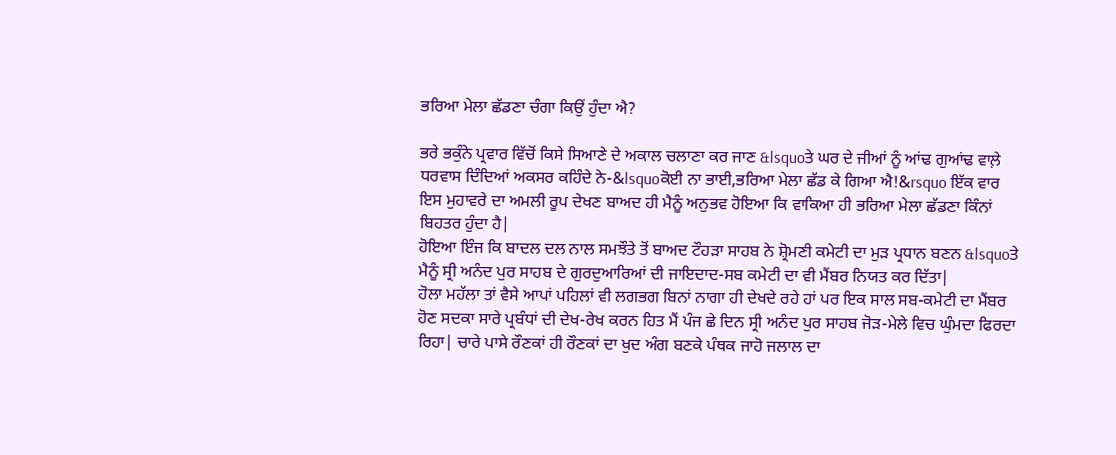ਭਰਿਆ ਮੇਲਾ ਛੱਡਣਾ ਚੰਗਾ ਕਿਉਂ ਹੁੰਦਾ ਐ?

ਭਰੇ ਭਕੁੰਨੇ ਪ੍ਰਵਾਰ ਵਿੱਚੋਂ ਕਿਸੇ ਸਿਆਣੇ ਦੇ ਅਕਾਲ ਚਲਾਣਾ ਕਰ ਜਾਣ &lsquoਤੇ ਘਰ ਦੇ ਜੀਆਂ ਨੂੰ ਆਂਢ ਗੁਆਂਢ ਵਾਲ਼ੇ ਧਰਵਾਸ ਦਿੰਦਿਆਂ ਅਕਸਰ ਕਹਿੰਦੇ ਨੇ-&lsquoਕੋਈ ਨਾ ਭਾਈ,ਭਰਿਆ ਮੇਲਾ ਛੱਡ ਕੇ ਗਿਆ ਐ!&rsquo ਇੱਕ ਵਾਰ ਇਸ ਮੁਹਾਵਰੇ ਦਾ ਅਮਲੀ ਰੂਪ ਦੇਖਣ ਬਾਅਦ ਹੀ ਮੈਨੂੰ ਅਨੁਭਵ ਹੋਇਆ ਕਿ ਵਾਕਿਆ ਹੀ ਭਰਿਆ ਮੇਲਾ ਛੱਡਣਾ ਕਿੰਨਾਂ ਬਿਹਤਰ ਹੁੰਦਾ ਹੈ|
ਹੋਇਆ ਇੰਜ ਕਿ ਬਾਦਲ ਦਲ ਨਾਲ ਸਮਝੌਤੇ ਤੋਂ ਬਾਅਦ ਟੌਹੜਾ ਸਾਹਬ ਨੇ ਸ਼੍ਰੋਮਣੀ ਕਮੇਟੀ ਦਾ ਮੁੜ ਪ੍ਰਧਾਨ ਬਣਨ &lsquoਤੇ ਮੈਨੂੰ ਸ੍ਰੀ ਅਨੰਦ ਪੁਰ ਸਾਹਬ ਦੇ ਗੁਰਦੁਆਰਿਆਂ ਦੀ ਜਾਇਦਾਦ-ਸਬ ਕਮੇਟੀ ਦਾ ਵੀ ਮੈਂਬਰ ਨਿਯਤ ਕਰ ਦਿੱਤਾ|
ਹੋਲਾ ਮਹੱਲਾ ਤਾਂ ਵੈਸੇ ਆਪਾਂ ਪਹਿਲਾਂ ਵੀ ਲਗਭਗ ਬਿਨਾਂ ਨਾਗਾ ਹੀ ਦੇਖਦੇ ਰਹੇ ਹਾਂ ਪਰ ਇਕ ਸਾਲ ਸਬ-ਕਮੇਟੀ ਦਾ ਮੈਂਬਰ ਹੋਣ ਸਦਕਾ ਸਾਰੇ ਪ੍ਰਬੰਧਾਂ ਦੀ ਦੇਖ-ਰੇਖ ਕਰਨ ਹਿਤ ਮੈਂ ਪੰਜ ਛੇ ਦਿਨ ਸ੍ਰੀ ਅਨੰਦ ਪੁਰ ਸਾਹਬ ਜੋੜ-ਮੇਲੇ ਵਿਚ ਘੁੰਮਦਾ ਫਿਰਦਾ ਰਿਹਾ| ਚਾਰੇ ਪਾਸੇ ਰੌਣਕਾਂ ਹੀ ਰੌਣਕਾਂ ਦਾ ਖੁਦ ਅੰਗ ਬਣਕੇ ਪੰਥਕ ਜਾਹੋ ਜਲਾਲ ਦਾ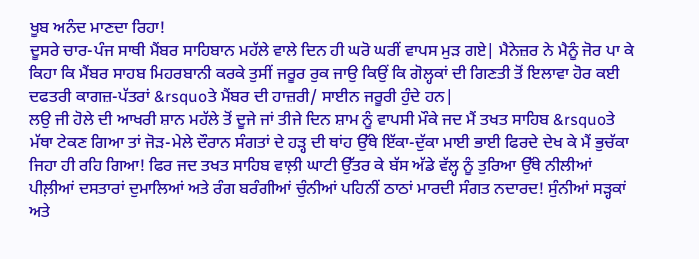ਖੂਬ ਅਨੰਦ ਮਾਣਦਾ ਰਿਹਾ!
ਦੂਸਰੇ ਚਾਰ-ਪੰਜ ਸਾਥੀ ਮੈਂਬਰ ਸਾਹਿਬਾਨ ਮਹੱਲੇ ਵਾਲੇ ਦਿਨ ਹੀ ਘਰੋ ਘਰੀਂ ਵਾਪਸ ਮੁੜ ਗਏ| ਮੈਨੇਜ਼ਰ ਨੇ ਮੈਨੂੰ ਜੋਰ ਪਾ ਕੇ ਕਿਹਾ ਕਿ ਮੈਂਬਰ ਸਾਹਬ ਮਿਹਰਬਾਨੀ ਕਰਕੇ ਤੁਸੀਂ ਜਰੂਰ ਰੁਕ ਜਾਉ ਕਿਉਂ ਕਿ ਗੋਲ੍ਹਕਾਂ ਦੀ ਗਿਣਤੀ ਤੋਂ ਇਲਾਵਾ ਹੋਰ ਕਈ ਦਫਤਰੀ ਕਾਗਜ਼-ਪੱਤਰਾਂ &rsquoਤੇ ਮੈਂਬਰ ਦੀ ਹਾਜ਼ਰੀ/ ਸਾਈਨ ਜਰੂਰੀ ਹੁੰਦੇ ਹਨ|
ਲਉ ਜੀ ਹੋਲੇ ਦੀ ਆਖਰੀ ਸ਼ਾਨ ਮਹੱਲੇ ਤੋਂ ਦੂਜੇ ਜਾਂ ਤੀਜੇ ਦਿਨ ਸ਼ਾਮ ਨੂੰ ਵਾਪਸੀ ਮੌਕੇ ਜਦ ਮੈਂ ਤਖਤ ਸਾਹਿਬ &rsquoਤੇ ਮੱਥਾ ਟੇਕਣ ਗਿਆ ਤਾਂ ਜੋੜ-ਮੇਲੇ ਦੌਰਾਨ ਸੰਗਤਾਂ ਦੇ ਹੜ੍ਹ ਦੀ ਥਾਂਹ ਉੱਥੇ ਇੱਕਾ-ਦੁੱਕਾ ਮਾਈ ਭਾਈ ਫਿਰਦੇ ਦੇਖ ਕੇ ਮੈਂ ਭੁਚੱਕਾ ਜਿਹਾ ਹੀ ਰਹਿ ਗਿਆ! ਫਿਰ ਜਦ ਤਖਤ ਸਾਹਿਬ ਵਾਲ਼ੀ ਘਾਟੀ ਉੱਤਰ ਕੇ ਬੱਸ ਅੱਡੇ ਵੱਲ੍ਹ ਨੂੰ ਤੁਰਿਆ ਉੱਥੇ ਨੀਲੀਆਂ ਪੀਲ਼ੀਆਂ ਦਸਤਾਰਾਂ ਦੁਮਾਲਿਆਂ ਅਤੇ ਰੰਗ ਬਰੰਗੀਆਂ ਚੁੰਨੀਆਂ ਪਹਿਨੀਂ ਠਾਠਾਂ ਮਾਰਦੀ ਸੰਗਤ ਨਦਾਰਦ! ਸੁੰਨੀਆਂ ਸੜ੍ਹਕਾਂ ਅਤੇ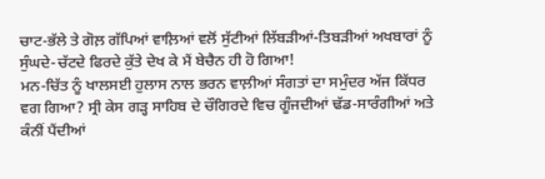ਚਾਟ-ਭੱਲੇ ਤੇ ਗੋਲ਼ ਗੱਪਿਆਂ ਵਾਲ਼ਿਆਂ ਵਲੋਂ ਸੁੱਟੀਆਂ ਲਿੱਬੜੀਆਂ-ਤਿਬੜੀਆਂ ਅਖਬਾਰਾਂ ਨੂੰ ਸੁੰਘਦੇ-ਚੱਟਦੇ ਫਿਰਦੇ ਕੁੱਤੇ ਦੇਖ ਕੇ ਮੈਂ ਬੇਚੈਨ ਹੀ ਹੋ ਗਿਆ!
ਮਨ-ਚਿੱਤ ਨੂੰ ਖਾਲਸਈ ਹੁਲਾਸ ਨਾਲ ਭਰਨ ਵਾਲ਼ੀਆਂ ਸੰਗਤਾਂ ਦਾ ਸਮੁੰਦਰ ਅੱਜ ਕਿੱਧਰ ਵਗ ਗਿਆ? ਸ੍ਰੀ ਕੇਸ ਗੜ੍ਹ ਸਾਹਿਬ ਦੇ ਚੌਗਿਰਦੇ ਵਿਚ ਗੂੰਜਦੀਆਂ ਢੱਡ-ਸਾਰੰਗੀਆਂ ਅਤੇ ਕੰਨੀਂ ਪੈਂਦੀਆਂ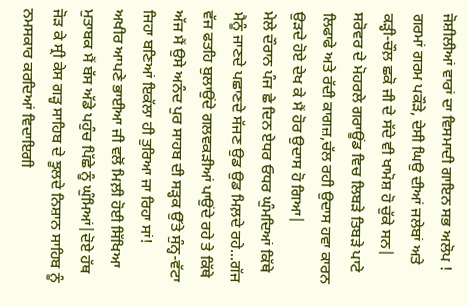ਜੋਸ਼ੀਲੀਆਂ ਵਾਰਾਂ ਦਾ ਵਿਸਮਾਦੀ ਗਾਇਨ ਸਭ ਅਲੋਪ ! ਗਰਮਾਂ ਗਰਮ ਪਕੌੜੇ, ਦੇਸੀ ਘਿਉ ਦੀਆਂ ਜਲੇਬਾਂ ਅਤੇ ਕੜ੍ਹੀ-ਚੌਲ਼ ਛਕੋ ਜੀ ਦੇ ਸੱਦੇ ਵੀ ਖਾਮੋਸ਼ ਹੋ ਚੁੱਕੇ ਸਨ|
ਸਰੋਵਰ ਦੇ ਮੋਹਰਲੇ ਗਰਾਊਂਡ ਵਿਚ ਲਿਬੜੇ ਤਿਬੜੇ ਪਾਟੇ ਲਿਫਾਫੇ ਅਤੇ ਰੱਦੀ ਕਾਗਜ਼,ਚੱਲ ਰਹੀ ਉਦਾਸ ਹਵਾ ਕਾਰਨ ਉੜਦੇ ਹੋਏ ਦੇਖ ਕੇ ਮੈਂ ਹੋਰ ਉਦਾਸ ਹੋ ਗਿਆ|
ਮੇਲੇ ਦੌਰਾਨ ਪੰਜ ਛੇ ਦਿਨ ਏਧਰ ਓਧਰ ਘੁੰਮਦਿਆਂ ਕਿੱਥੇ ਮੈਨੂੰ ਜਾਣਦੇ ਪਛਾਣਦੇ ਸੱਜਣ ਉਡ ਉਡ ਮਿਲ਼ਦੇ ਰਹੇ...ਗੱਜ ਵੱਜ ਫਤਹਿ ਬੁਲਾਉਂਦੇ ਗਲਵਕੜੀਆਂ ਪਾਉਂਦੇ ਰਹੇ ਤੇ ਕਿੱਥੇ ਅੱਜ ਮੈਂ ਉਸੇ ਅਨੰਦ ਪੁਰ ਸਾਹਬ ਦੀ ਸੜ੍ਹਕ ਉੱਤੇ ਸੁੰਨ੍ਹ-ਵੱਟਾ ਜਿਹਾ ਬਣਿਆਂ ਇਕੱਲਾ ਹੀ ਤੁਰਿਆ ਜਾ ਰਿਹਾ ਸਾਂ!
ਅਖੀਰ ਆਪਣੇ ਭਾਈਆ ਜੀ ਵਲੋਂ ਮਿਲ਼ੀ ਹੋਈ ਸਿੱਖਿਆ ਮੁਤਾਬਕ ਮੈਂ ਬੱਸ ਅੱਡੇ ਪਹੁੰਚ ਪਿੱਛੇ ਨੂੰ ਘੁੰਮਿਆਂ|ਦੋਏ ਹੱਥ ਜੋੜ ਕੇ ਸ੍ਰੀ ਕੇਸ ਗੜ੍ਹ ਸਾਹਿਬ ਦੇ ਝੂਲਦੇ ਨਿਸ਼ਾਨ ਸਾਹਿਬ ਨੂੰ ਨਮਸਕਾਰ ਕਰਦਿਆਂ ਵਿਦਾਇਗੀ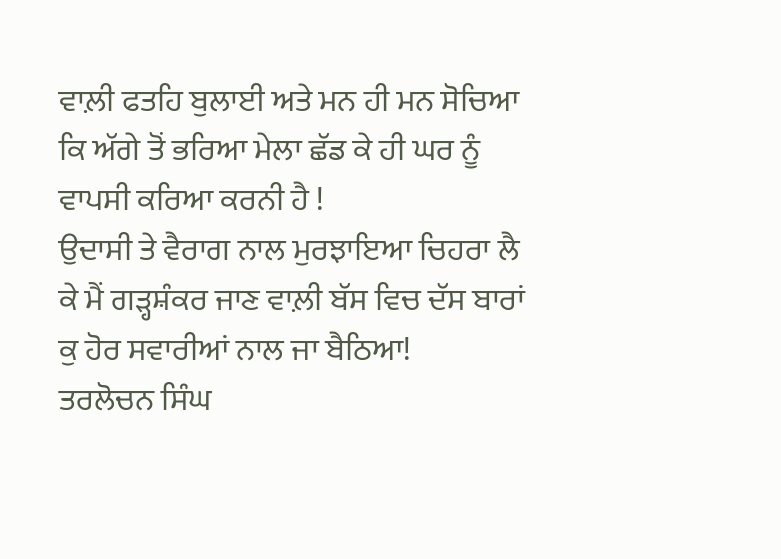ਵਾਲ਼ੀ ਫਤਹਿ ਬੁਲਾਈ ਅਤੇ ਮਨ ਹੀ ਮਨ ਸੋਚਿਆ ਕਿ ਅੱਗੇ ਤੋਂ ਭਰਿਆ ਮੇਲਾ ਛੱਡ ਕੇ ਹੀ ਘਰ ਨੂੰ ਵਾਪਸੀ ਕਰਿਆ ਕਰਨੀ ਹੈ !
ਉਦਾਸੀ ਤੇ ਵੈਰਾਗ ਨਾਲ ਮੁਰਝਾਇਆ ਚਿਹਰਾ ਲੈ ਕੇ ਮੈਂ ਗੜ੍ਹਸ਼ੰਕਰ ਜਾਣ ਵਾਲ਼ੀ ਬੱਸ ਵਿਚ ਦੱਸ ਬਾਰਾਂ ਕੁ ਹੋਰ ਸਵਾਰੀਆਂ ਨਾਲ ਜਾ ਬੈਠਿਆ!
ਤਰਲੋਚਨ ਸਿੰਘ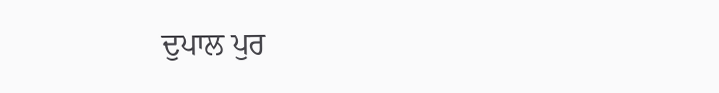ਦੁਪਾਲ ਪੁਰ